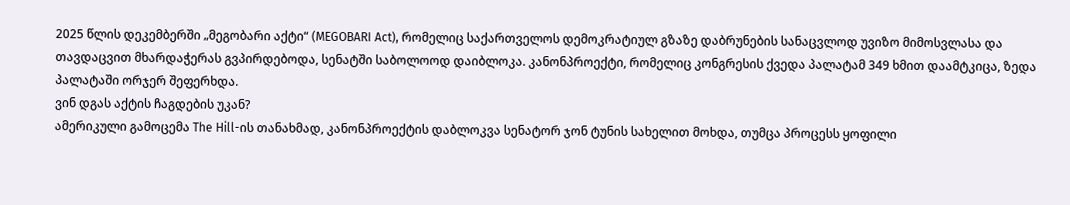2025 წლის დეკემბერში „მეგობარი აქტი“ (MEGOBARI Act), რომელიც საქართველოს დემოკრატიულ გზაზე დაბრუნების სანაცვლოდ უვიზო მიმოსვლასა და თავდაცვით მხარდაჭერას გვპირდებოდა, სენატში საბოლოოდ დაიბლოკა. კანონპროექტი, რომელიც კონგრესის ქვედა პალატამ 349 ხმით დაამტკიცა, ზედა პალატაში ორჯერ შეფერხდა.
ვინ დგას აქტის ჩაგდების უკან?
ამერიკული გამოცემა The Hill-ის თანახმად, კანონპროექტის დაბლოკვა სენატორ ჯონ ტუნის სახელით მოხდა, თუმცა პროცესს ყოფილი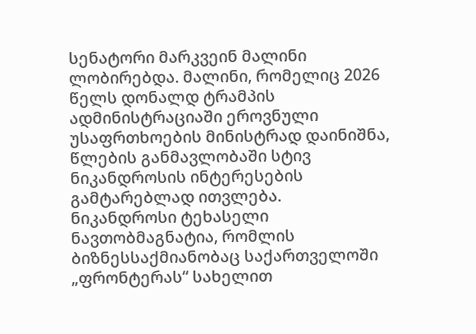სენატორი მარკვეინ მალინი ლობირებდა. მალინი, რომელიც 2026 წელს დონალდ ტრამპის ადმინისტრაციაში ეროვნული უსაფრთხოების მინისტრად დაინიშნა, წლების განმავლობაში სტივ ნიკანდროსის ინტერესების გამტარებლად ითვლება.
ნიკანდროსი ტეხასელი ნავთობმაგნატია, რომლის ბიზნესსაქმიანობაც საქართველოში „ფრონტერას“ სახელით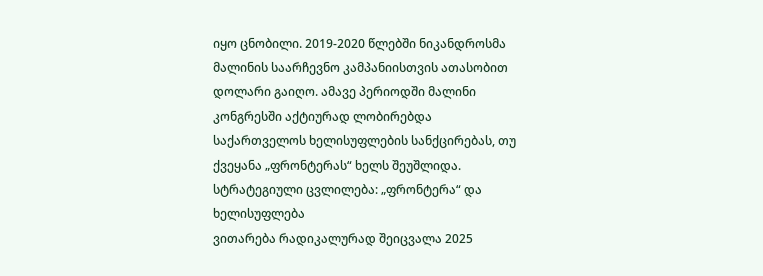იყო ცნობილი. 2019-2020 წლებში ნიკანდროსმა მალინის საარჩევნო კამპანიისთვის ათასობით დოლარი გაიღო. ამავე პერიოდში მალინი კონგრესში აქტიურად ლობირებდა საქართველოს ხელისუფლების სანქცირებას, თუ ქვეყანა „ფრონტერას“ ხელს შეუშლიდა.
სტრატეგიული ცვლილება: „ფრონტერა“ და ხელისუფლება
ვითარება რადიკალურად შეიცვალა 2025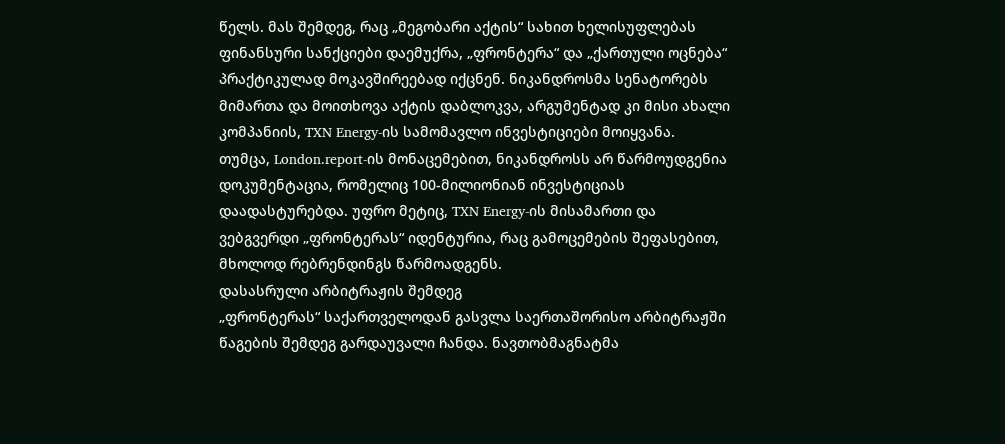წელს. მას შემდეგ, რაც „მეგობარი აქტის“ სახით ხელისუფლებას ფინანსური სანქციები დაემუქრა, „ფრონტერა“ და „ქართული ოცნება“ პრაქტიკულად მოკავშირეებად იქცნენ. ნიკანდროსმა სენატორებს მიმართა და მოითხოვა აქტის დაბლოკვა, არგუმენტად კი მისი ახალი კომპანიის, TXN Energy-ის სამომავლო ინვესტიციები მოიყვანა.
თუმცა, London.report-ის მონაცემებით, ნიკანდროსს არ წარმოუდგენია დოკუმენტაცია, რომელიც 100-მილიონიან ინვესტიციას დაადასტურებდა. უფრო მეტიც, TXN Energy-ის მისამართი და ვებგვერდი „ფრონტერას“ იდენტურია, რაც გამოცემების შეფასებით, მხოლოდ რებრენდინგს წარმოადგენს.
დასასრული არბიტრაჟის შემდეგ
„ფრონტერას“ საქართველოდან გასვლა საერთაშორისო არბიტრაჟში წაგების შემდეგ გარდაუვალი ჩანდა. ნავთობმაგნატმა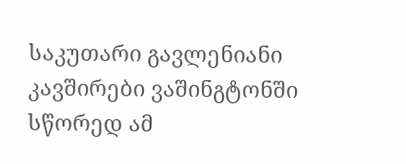საკუთარი გავლენიანი კავშირები ვაშინგტონში სწორედ ამ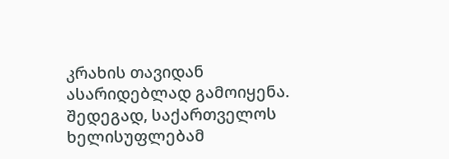კრახის თავიდან ასარიდებლად გამოიყენა. შედეგად, საქართველოს ხელისუფლებამ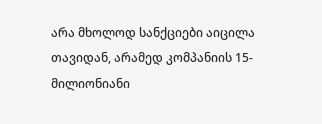არა მხოლოდ სანქციები აიცილა თავიდან, არამედ კომპანიის 15-მილიონიანი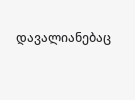დავალიანებაც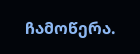ჩამოწერა.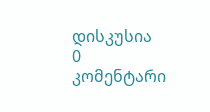დისკუსია
0 კომენტარი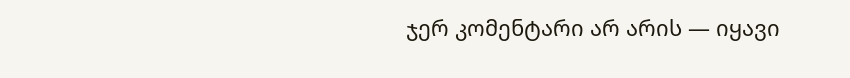ჯერ კომენტარი არ არის — იყავი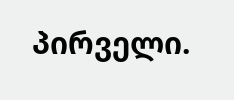პირველი.